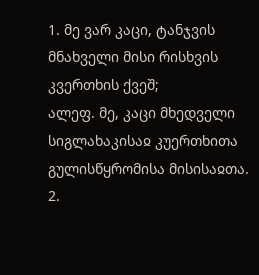1. მე ვარ კაცი, ტანჯვის მნახველი მისი რისხვის კვერთხის ქვეშ;
ალეფ. მე, კაცი მხედველი სიგლახაკისაჲ კუერთხითა გულისწყრომისა მისისაჲთა.
2.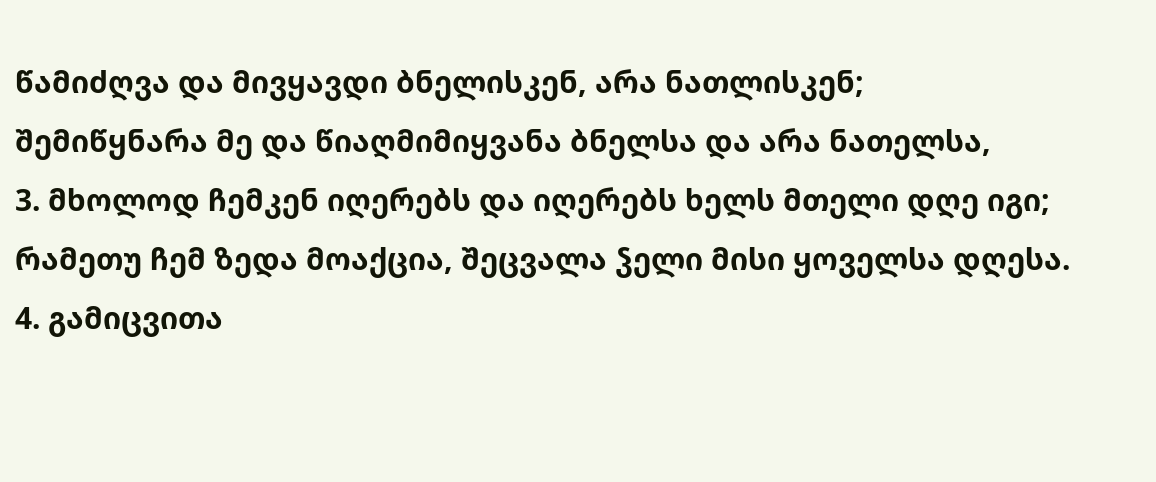წამიძღვა და მივყავდი ბნელისკენ, არა ნათლისკენ;
შემიწყნარა მე და წიაღმიმიყვანა ბნელსა და არა ნათელსა,
3. მხოლოდ ჩემკენ იღერებს და იღერებს ხელს მთელი დღე იგი;
რამეთუ ჩემ ზედა მოაქცია, შეცვალა ჴელი მისი ყოველსა დღესა.
4. გამიცვითა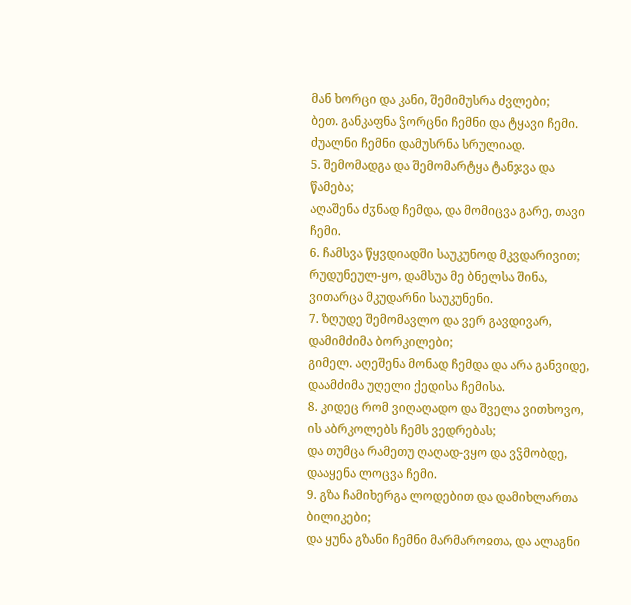მან ხორცი და კანი, შემიმუსრა ძვლები;
ბეთ. განკაფნა ჴორცნი ჩემნი და ტყავი ჩემი. ძუალნი ჩემნი დამუსრნა სრულიად.
5. შემომადგა და შემომარტყა ტანჯვა და წამება;
აღაშენა ძჳნად ჩემდა, და მომიცვა გარე, თავი ჩემი.
6. ჩამსვა წყვდიადში საუკუნოდ მკვდარივით;
რუდუნეულ-ყო, დამსუა მე ბნელსა შინა, ვითარცა მკუდარნი საუკუნენი.
7. ზღუდე შემომავლო და ვერ გავდივარ, დამიმძიმა ბორკილები;
გიმელ. აღეშენა მონად ჩემდა და არა განვიდე, დაამძიმა უღელი ქედისა ჩემისა.
8. კიდეც რომ ვიღაღადო და შველა ვითხოვო, ის აბრკოლებს ჩემს ვედრებას;
და თუმცა რამეთუ ღაღად-ვყო და ვჴმობდე, დააყენა ლოცვა ჩემი.
9. გზა ჩამიხერგა ლოდებით და დამიხლართა ბილიკები;
და ყუნა გზანი ჩემნი მარმაროჲთა, და ალაგნი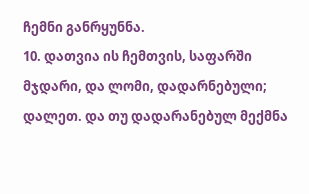ჩემნი განრყუნნა.
10. დათვია ის ჩემთვის, საფარში მჯდარი, და ლომი, დადარნებული;
დალეთ. და თუ დადარანებულ მექმნა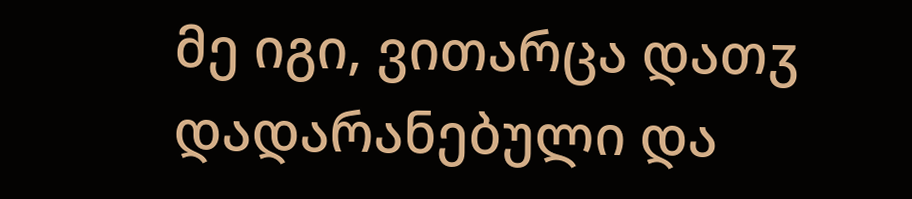მე იგი, ვითარცა დათჳ დადარანებული და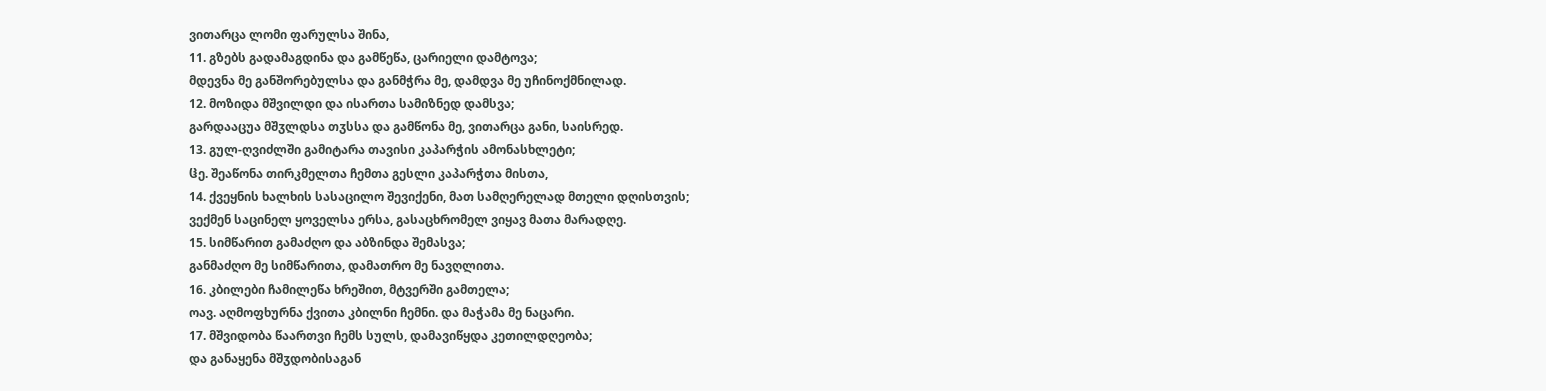ვითარცა ლომი ფარულსა შინა,
11. გზებს გადამაგდინა და გამწეწა, ცარიელი დამტოვა;
მდევნა მე განშორებულსა და განმჭრა მე, დამდვა მე უჩინოქმნილად.
12. მოზიდა მშვილდი და ისართა სამიზნედ დამსვა;
გარდააცუა მშჳლდსა თჳსსა და გამწონა მე, ვითარცა განი, საისრედ.
13. გულ-ღვიძლში გამიტარა თავისი კაპარჭის ამონასხლეტი;
ჱე. შეაწონა თირკმელთა ჩემთა გესლი კაპარჭთა მისთა,
14. ქვეყნის ხალხის სასაცილო შევიქენი, მათ სამღერელად მთელი დღისთვის;
ვექმენ საცინელ ყოველსა ერსა, გასაცხრომელ ვიყავ მათა მარადღე.
15. სიმწარით გამაძღო და აბზინდა შემასვა;
განმაძღო მე სიმწარითა, დამათრო მე ნავღლითა.
16. კბილები ჩამილეწა ხრეშით, მტვერში გამთელა;
ოავ. აღმოფხურნა ქვითა კბილნი ჩემნი. და მაჭამა მე ნაცარი.
17. მშვიდობა წაართვი ჩემს სულს, დამავიწყდა კეთილდღეობა;
და განაყენა მშჳდობისაგან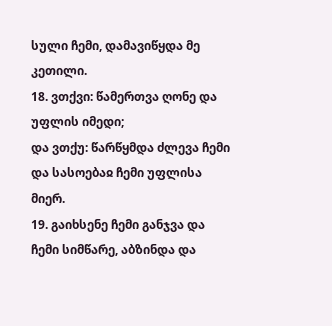სული ჩემი, დამავიწყდა მე კეთილი.
18. ვთქვი: წამერთვა ღონე და უფლის იმედი;
და ვთქუ: წარწყმდა ძლევა ჩემი და სასოებაჲ ჩემი უფლისა მიერ.
19. გაიხსენე ჩემი განჯვა და ჩემი სიმწარე, აბზინდა და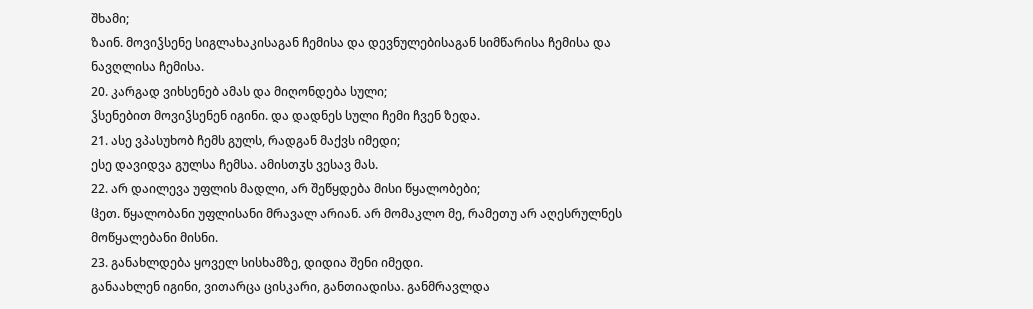შხამი;
ზაინ. მოვიჴსენე სიგლახაკისაგან ჩემისა და დევნულებისაგან სიმწარისა ჩემისა და ნავღლისა ჩემისა.
20. კარგად ვიხსენებ ამას და მიღონდება სული;
ჴსენებით მოვიჴსენენ იგინი. და დადნეს სული ჩემი ჩვენ ზედა.
21. ასე ვპასუხობ ჩემს გულს, რადგან მაქვს იმედი;
ესე დავიდვა გულსა ჩემსა. ამისთჳს ვესავ მას.
22. არ დაილევა უფლის მადლი, არ შეწყდება მისი წყალობები;
ჱეთ. წყალობანი უფლისანი მრავალ არიან. არ მომაკლო მე, რამეთუ არ აღესრულნეს მოწყალებანი მისნი.
23. განახლდება ყოველ სისხამზე, დიდია შენი იმედი.
განაახლენ იგინი, ვითარცა ცისკარი, განთიადისა. განმრავლდა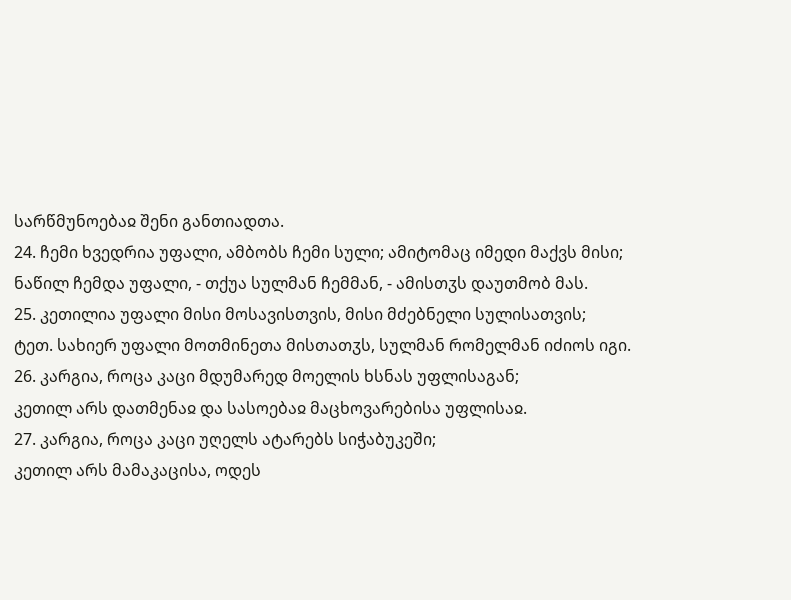სარწმუნოებაჲ შენი განთიადთა.
24. ჩემი ხვედრია უფალი, ამბობს ჩემი სული; ამიტომაც იმედი მაქვს მისი;
ნაწილ ჩემდა უფალი, - თქუა სულმან ჩემმან, - ამისთჳს დაუთმობ მას.
25. კეთილია უფალი მისი მოსავისთვის, მისი მძებნელი სულისათვის;
ტეთ. სახიერ უფალი მოთმინეთა მისთათჳს, სულმან რომელმან იძიოს იგი.
26. კარგია, როცა კაცი მდუმარედ მოელის ხსნას უფლისაგან;
კეთილ არს დათმენაჲ და სასოებაჲ მაცხოვარებისა უფლისაჲ.
27. კარგია, როცა კაცი უღელს ატარებს სიჭაბუკეში;
კეთილ არს მამაკაცისა, ოდეს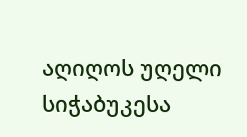აღიღოს უღელი სიჭაბუკესა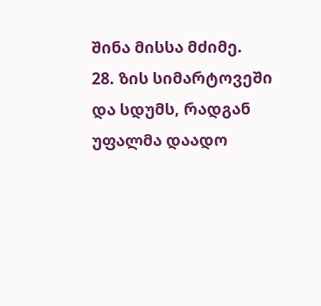შინა მისსა მძიმე.
28. ზის სიმარტოვეში და სდუმს, რადგან უფალმა დაადო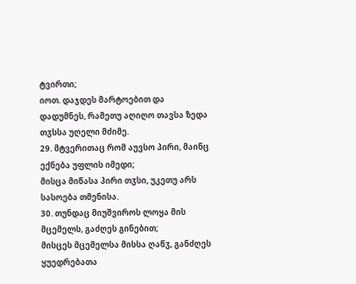ტვირთი;
იოთ. დაჯდეს მარტოებით და დადუმნეს, რამეთუ აღიღო თავსა ზედა თჳსსა უღელი მძიმე.
29. მტვერითაც რომ აუვსო პირი, მაინც ექნება უფლის იმედი;
მისცა მიწასა პირი თჳსი, უკეთუ არს სასოება თმენისა.
30. თუნდაც მიუშვიროს ლოყა მის მცემელს, გაძღეს გინებით;
მისცეს მცემელსა მისსა ღაწჳ, განძღეს ყუედრებათა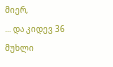მიერ,
... და კიდევ 36 მუხლი